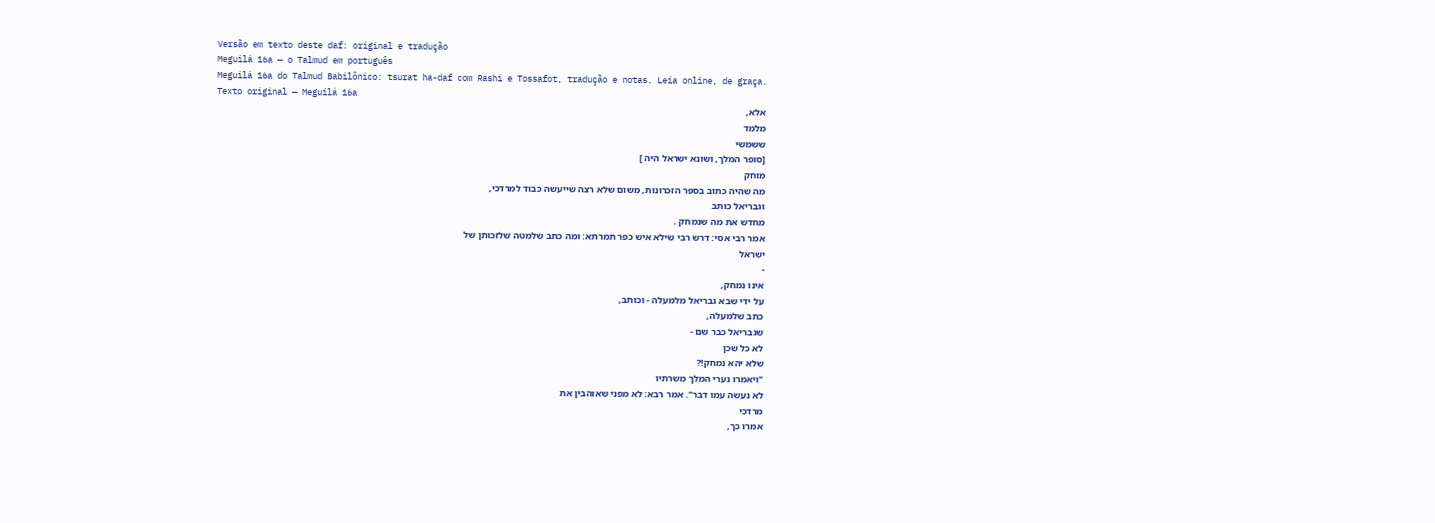Versão em texto deste daf: original e tradução
Meguilá 16a — o Talmud em português
Meguilá 16a do Talmud Babilônico: tsurat ha-daf com Rashi e Tossafot, tradução e notas. Leia online, de graça.
Texto original — Meguilá 16a
אלא,
מלמד
ששמשי
[סופר המלך, ושונא ישראל היה ]
מוחק
מה שהיה כתוב בספר הזכרונות, משום שלא רצה שייעשה כבוד למרדכי,
וגבריאל כותב
מחדש את מה שנמחק .
אמר רבי אסי: דרש רבי שילא איש כפר תמרתא: ומה כתב שלמטה שלזכותן של
ישראל
-
אינו נמחק,
על ידי שבא גבריאל מלמעלה - וכותב,
כתב שלמעלה,
שגבריאל כבר שם -
לא כל שכן
שלא יהא נמחק!?
"ויאמרו נערי המלך משרתיו
לא נעשה עמו דבר". אמר רבא: לא מפני שאוהבין את
מרדכי
אמרו כך,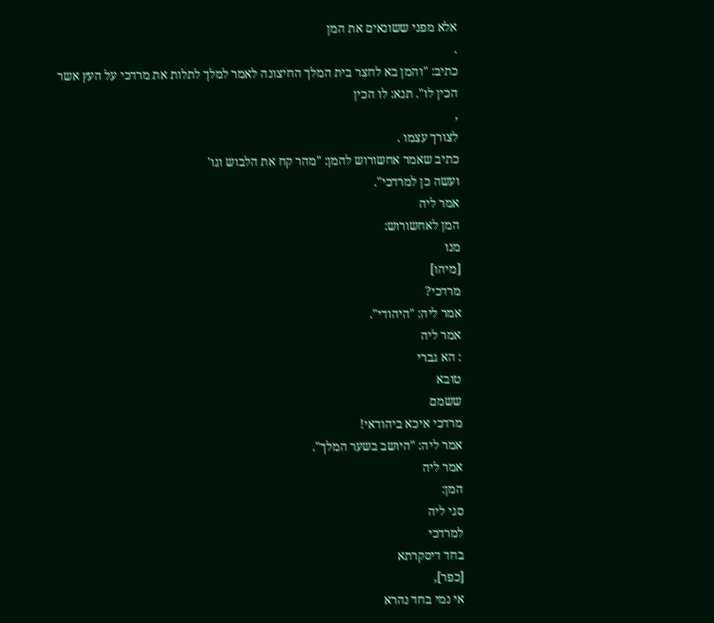אלא מפני ששונאים את המן
.
כתיב: "והמן בא לחצר בית המלך החיצונה לאמר למלך לתלות את מרדכי על העץ אשר
הכין לו". תנא: לו הכין
,
לצורך עצמו .
כתיב שאמר אחשורוש להמן: "מהר קח את הלבוש וגו'
ועשה כן למרדכי".
אמר ליה
המן לאחשורוש:
מנו
[מיהו]
מרדכי?
אמר ליה: "היהודי".
אמר ליה
: הא גברי
טובא
ששמם
מרדכי איכא ביהודאי!
אמר ליה: "היושב בשער המלך".
אמר ליה
המן:
סגי ליה
למרדכי
בחד דיסקרתא
[כפר],
אי נמי בחד נהרא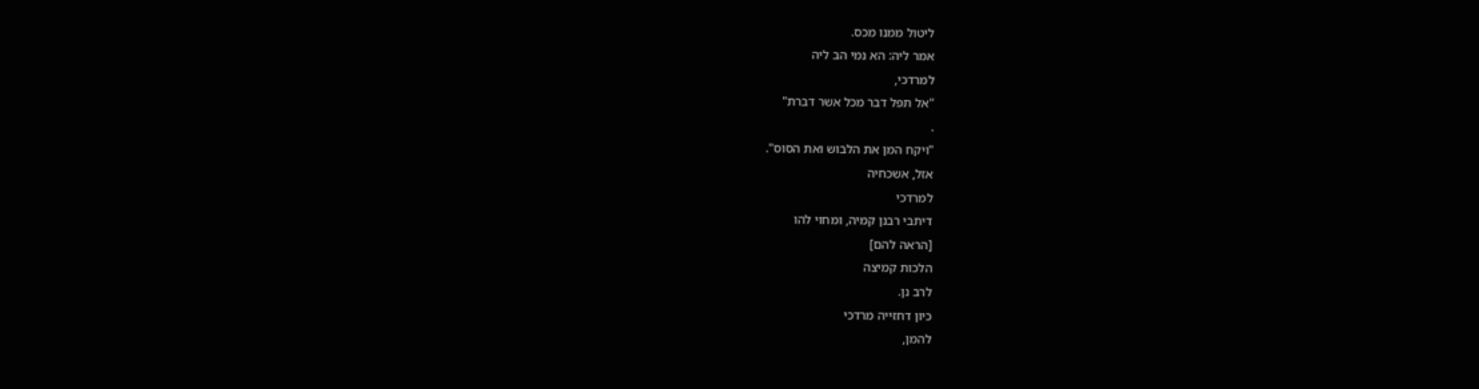ליטול ממנו מכס.
אמר ליה: הא נמי הב ליה
למרדכי,
"אל תפל דבר מכל אשר דברת"
.
"ויקח המן את הלבוש ואת הסוס".
אזל, אשכחיה
למרדכי
דיתבי רבנן קמיה, ומחוי להו
[הראה להם]
הלכות קמיצה
לרב נן.
כיון דחזייה מרדכי
להמן,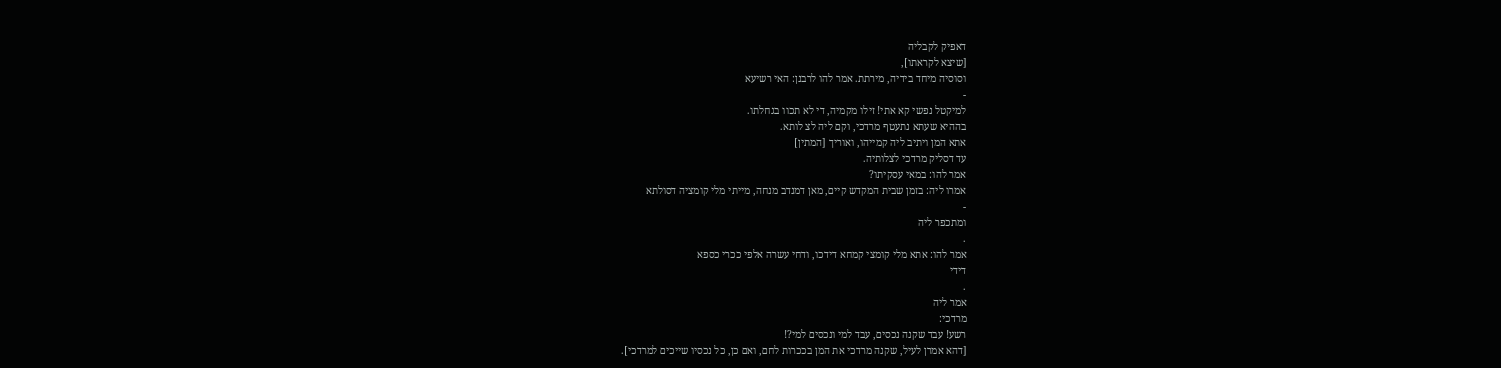דאפיק לקבליה
[שיצא לקראתו],
וסוסיה מיחד בידיה, מירתת. אמר להו לרבנן: האי רשיעא
-
למיקטל נפשי קא אתי! זילו מקמיה, די לא תכוו בגחלתו.
בההיא שעתא נתעטף מרדכי, וקם ליה לצ לותא.
אתא המן ויתיב ליה קמייהו, ואוריך [המתין]
עד דסליק מרדכי לצלותיה.
אמר להו: במאי עסקיתו?
אמרו ליה: בזמן שבית המקדש קיים, מאן דמנדב מנחה, מייתי מלי קומציה דסולתא
-
ומתכפר ליה
.
אמר להו: אתא מלי קומצי קמחא דידכו, ודחי עשרה אלפי ככרי כספא
דידי
.
אמר ליה
מרדכי:
רשע! עבד שקנה נכסים, עבד למי ונכסים למי?!
[דהא אמרן לעיל, שקנה מרדכי את המן בככרות לחם, ואם כן, כל נכסיו שייכים למרדכי].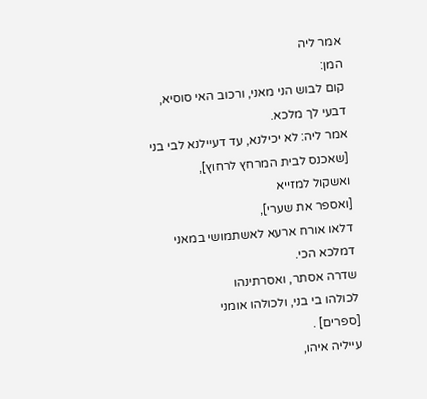אמר ליה
המן:
קום לבוש הני מאני, ורכוב האי סוסיא, דבעי לך מלכא.
אמר ליה: לא יכילנא, עד דעיילנא לבי בני
[שאכנס לבית המרחץ לרחוץ],
ואשקול למזייא
[ואספר את שערי],
דלאו אורח ארעא לאשתמושי במאני דמלכא הכי.
שדרה אסתר, ואסרתינהו
לכולהו בי בני, ולכולהו אומני
[ספרים] .
עייליה איהו,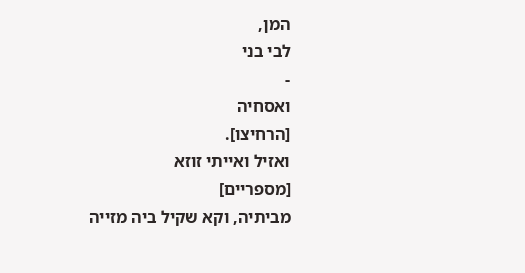המן,
לבי בני
-
ואסחיה
[הרחיצו].
ואזיל ואייתי זוזא
[מספריים]
מביתיה, וקא שקיל ביה מזייה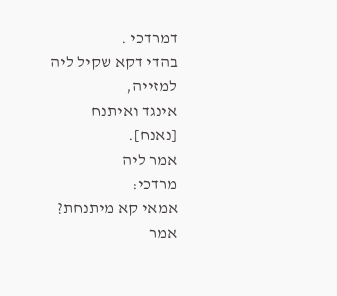דמרדכי .
בהדי דקא שקיל ליה
למזייה,
אינגד ואיתנח
[נאנח].
אמר ליה
מרדכי:
אמאי קא מיתנחת?
אמר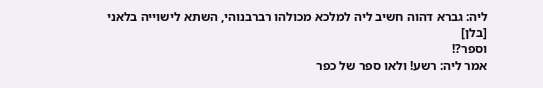ליה: גברא דהוה חשיב ליה למלכא מכולהו רברבנוהי, השתא לישוייה בלאני
[בלן]
וספר?!
אמר ליה: רשע! ולאו ספר של כפר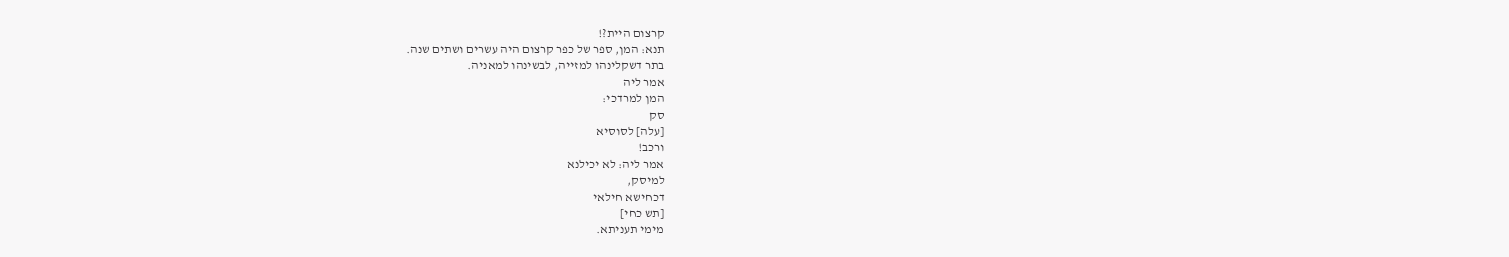קרצום היית?!
תנא: המן, ספר של כפר קרצום היה עשרים ושתים שנה.
בתר דשקלינהו למזייה, לבשינהו למאניה.
אמר ליה
המן למרדכי:
סק
[עלה] לסוסיא
ורכב!
אמר ליה: לא יכילנא
למיסק,
דכחישא חילאי
[תש כחי]
מימי תעניתא.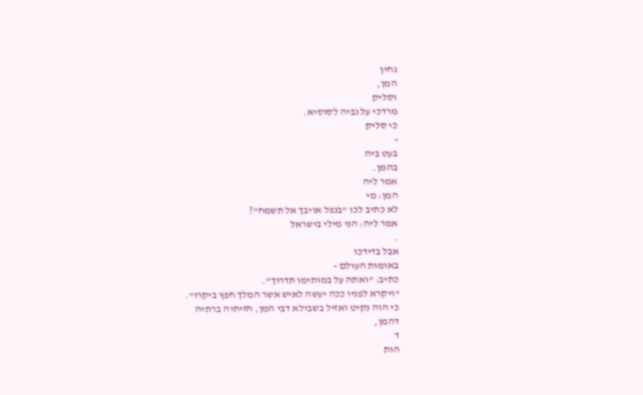גחין
המן,
וסליק
מרדכי על גביה לסוסיא.
כי סליק
-
בעט ביה
בהמן.
אמר ליה
המן: מי
לא כתיב לכו "בנפל אויבך אל תשמח"?
אמר ליה: הני מילי בישראל
.
אבל בדידכו
באומות העולם -
כתיב: "ואתה על במותימו תדרוך".
"ויקרא לפניו ככה יעשה לאיש אשר המלך חפץ ביקרו".
כי הוה נקיט ואזיל בשבילא דבי המן, חזיתיה ברתיה
דהמן,
ד
הות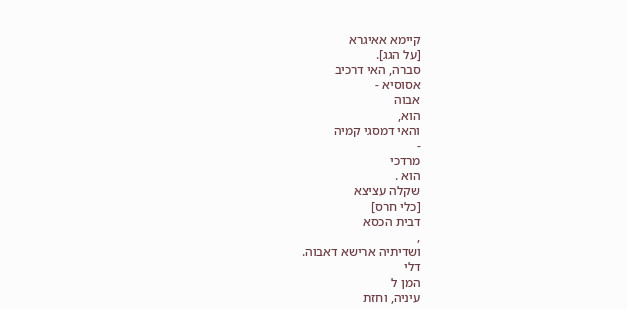קיימא אאיגרא
[על הגג].
סברה, האי דרכיב
אסוסיא -
אבוה
הוא,
והאי דמסגי קמיה
-
מרדכי
הוא .
שקלה עציצא
[כלי חרס]
דבית הכסא
,
ושדיתיה ארישא דאבוה.
דלי
המן ל
עיניה, וחזת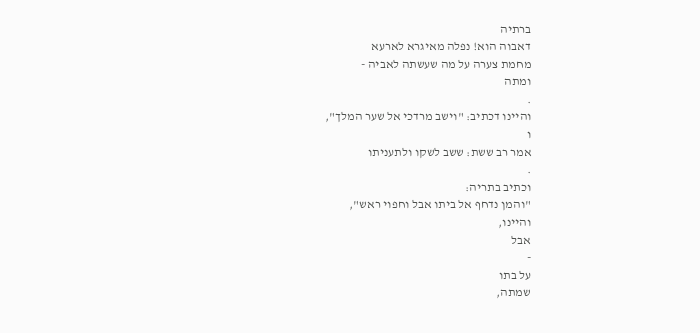ברתיה
דאבוה הוא! נפלה מאיגרא לארעא
מחמת צערה על מה שעשתה לאביה -
ומתה
.
והיינו דכתיב: "וישב מרדכי אל שער המלך",
ו
אמר רב ששת: ששב לשקו ולתעניתו
.
וכתיב בתריה:
"והמן נדחף אל ביתו אבל וחפוי ראש",
והיינו,
אבל
-
על בתו
שמתה,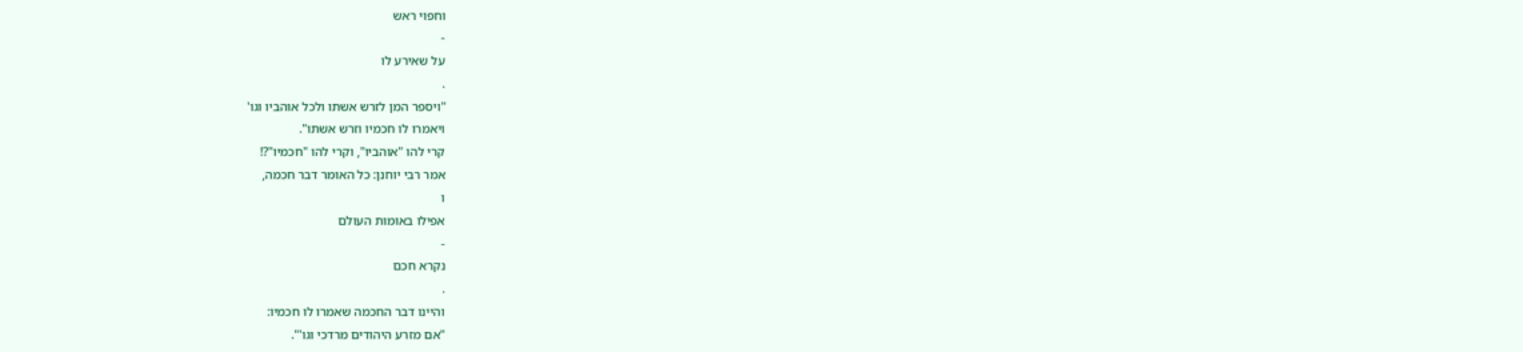וחפוי ראש
-
על שאירע לו
.
"ויספר המן לזרש אשתו ולכל אוהביו וגו'
ויאמרו לו חכמיו וזרש אשתו".
קרי להו "אוהביו", וקרי להו "חכמיו"?!
אמר רבי יוחנן: כל האומר דבר חכמה,
ו
אפילו באומות העולם
-
נקרא חכם
.
והיינו דבר החכמה שאמרו לו חכמיו:
"אם מזרע היהודים מרדכי וגו'".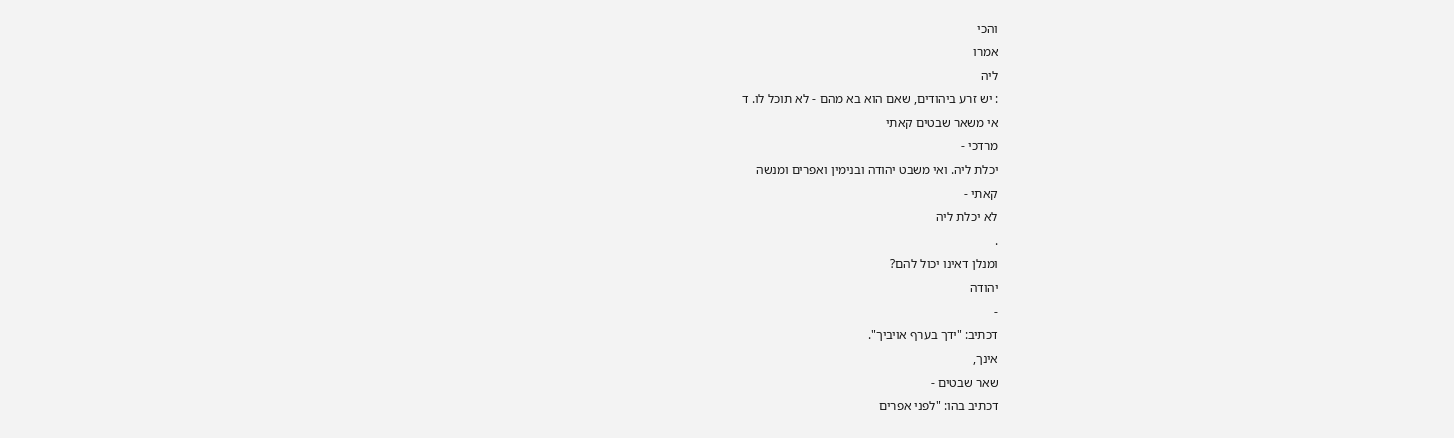והכי
אמרו
ליה
: יש זרע ביהודים, שאם הוא בא מהם - לא תוכל לו. ד
אי משאר שבטים קאתי
מרדכי -
יכלת ליה. ואי משבט יהודה ובנימין ואפרים ומנשה
קאתי -
לא יכלת ליה
.
ומנלן דאינו יכול להם?
יהודה
-
דכתיב: "ידך בערף אויביך".
אינך,
שאר שבטים -
דכתיב בהו: "לפני אפרים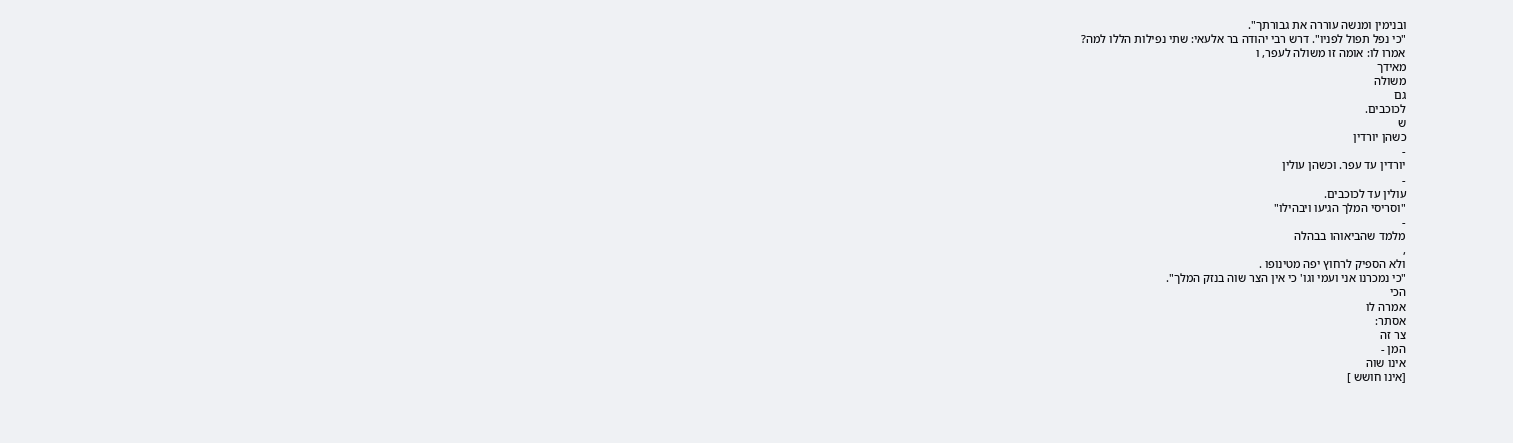ובנימין ומנשה עוררה את גבורתך".
"כי נפל תפול לפניו". דרש רבי יהודה בר אלעאי: שתי נפילות הללו למה?
אמרו לו: אומה זו משולה לעפר, ו
מאידך
משולה
גם
לכוכבים.
ש
כשהן יורדין
-
יורדין עד עפר. וכשהן עולין
-
עולין עד לכוכבים.
"וסריסי המלך הגיעו ויבהילו"
-
מלמד שהביאוהו בבהלה
,
ולא הספיק לרחוץ יפה מטינופו .
"כי נמכרנו אני ועמי וגו' כי אין הצר שוה בנזק המלך".
הכי
אמרה לו
אסתר:
צר זה
המן -
אינו שוה
[אינו חושש ]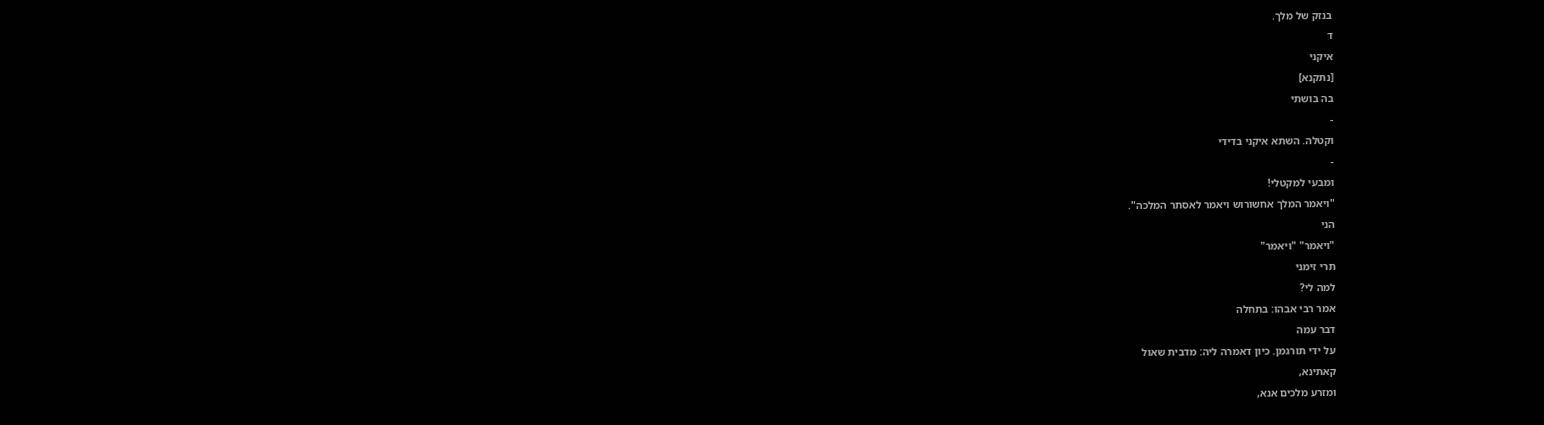בנזק של מלך.
ד
איקני
[נתקנא]
בה בושתי
-
וקטלה. השתא איקני בדידי
-
ומבעי למקטלי!
"ויאמר המלך אחשורוש ויאמר לאסתר המלכה".
הני
"ויאמר" "ויאמר"
תרי זימני
למה לי?
אמר רבי אבהו: בתחלה
דבר עמה
על ידי תורגמן. כיון דאמרה ליה: מדבית שאול
קאתינא,
ומזרע מלכים אנא,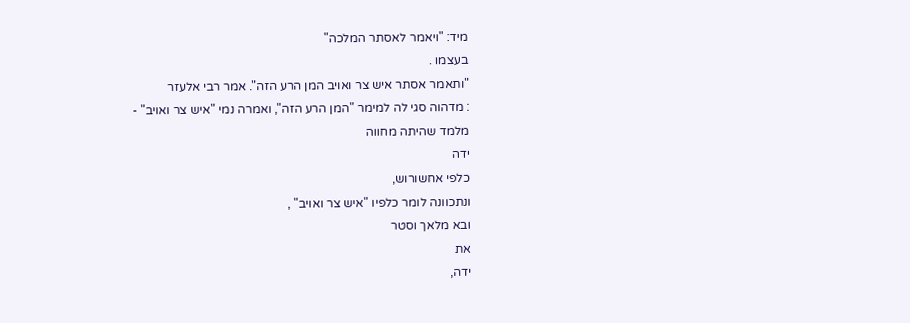מיד: "ויאמר לאסתר המלכה"
בעצמו .
"ותאמר אסתר איש צר ואויב המן הרע הזה". אמר רבי אלעזר
: מדהוה סגי לה למימר "המן הרע הזה", ואמרה נמי "איש צר ואויב" -
מלמד שהיתה מחווה
ידה
כלפי אחשורוש,
ונתכוונה לומר כלפיו "איש צר ואויב" ,
ובא מלאך וסטר
את
ידה,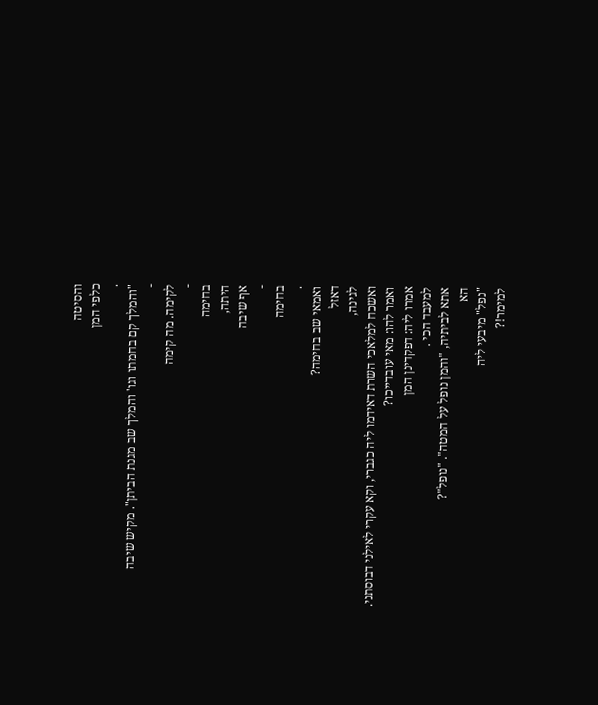והסיטה
כלפי המן
.
"והמלך קם בחמתו וגו' והמלך שב מגנת הביתן". מקיש שיבה
-
לקימה. מה קימה
-
בחימה
היתה,
אף שיבה
-
בחימה
.
ואמאי שב בחימה?
דאזל
לגינה,
ואשכח למלאכי השרת דאידמו ליה כגברי, וקא עקרי לאילני דבוסתני.
ואמר להו: מאי עובדייכו?
אמרו ליה: דפקדינן המן
למעבד הכי .
אתא לביתיה, "והמן נופל על המטה". "נופל"?
הא
"נפל" מיבעי ליה
למימר!?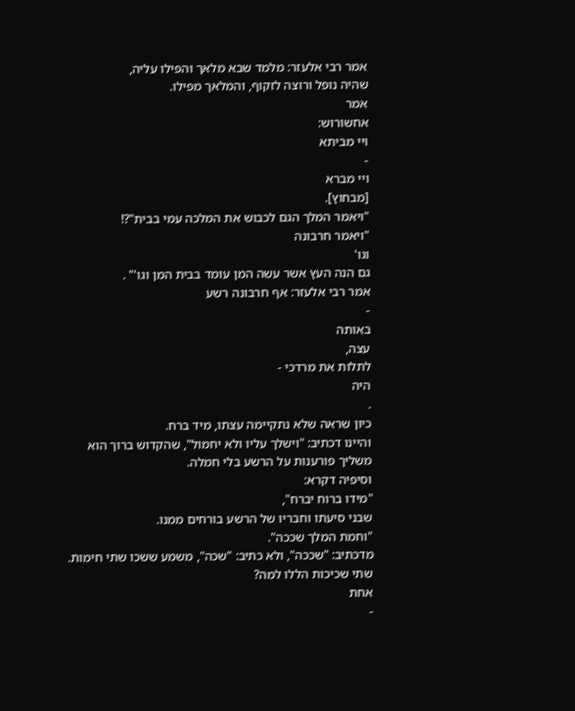אמר רבי אלעזר: מלמד שבא מלאך והפילו עליה,
שהיה נופל ורוצה לזקוף, והמלאך מפילו.
אמר
אחשורוש:
ויי מביתא
-
ויי מברא
[מבחוץ].
"ויאמר המלך הגם לכבוש את המלכה עמי בבית"?!
"ויאמר חרבונה
וגו'
גם הנה העץ אשר עשה המן עומד בבית המן וגו'" .
אמר רבי אלעזר: אף חרבונה רשע
-
באותה
עצה,
לתלות את מרדכי -
היה
.
כיון שראה שלא נתקיימה עצתו, מיד ברח.
והיינו דכתיב: "וישלך עליו ולא יחמול", שהקדוש ברוך הוא משליך פורענות על הרשע בלי חמלה.
וסיפיה דקרא:
"מידו ברוח יברח",
שבני סיעתו וחבריו של הרשע בורחים ממנו.
"וחמת המלך שככה".
מדכתיב: "שככה", ולא כתיב: "שכה", משמע ששכו שתי חימות.
שתי שכיכות הללו למה?
אחת
-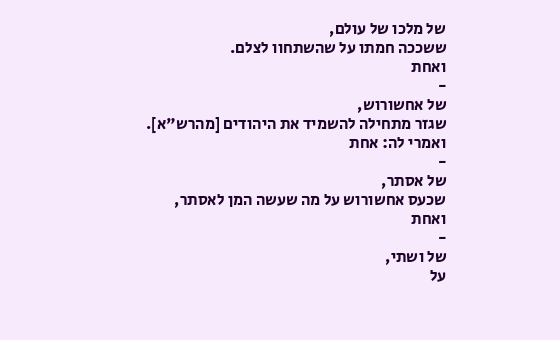של מלכו של עולם,
ששככה חמתו על שהשתחוו לצלם.
ואחת
-
של אחשורוש,
שגזר מתחילה להשמיד את היהודים [מהרש"א].
ואמרי לה: אחת
-
של אסתר,
שכעס אחשורוש על מה שעשה המן לאסתר,
ואחת
-
של ושתי,
על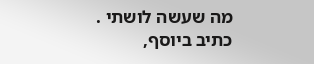מה שעשה לושתי .
כתיב ביוסף,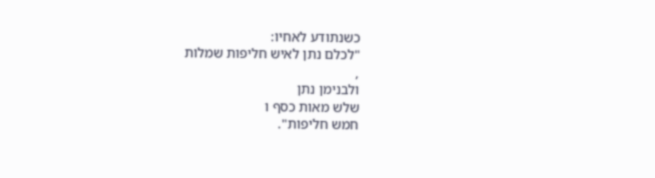כשנתודע לאחיו:
"לכלם נתן לאיש חליפות שמלות
,
ולבנימן נתן
שלש מאות כסף ו
חמש חליפות".